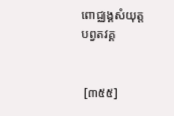ពោជ្ឈង្គសំយុត្ត
បព្វតវគ្គ


 [៣៥៥]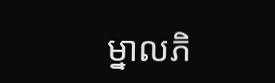ម្នាលភិ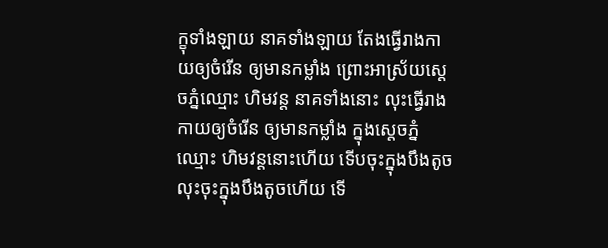ក្ខុទាំងឡាយ នាគទាំងឡាយ តែងធ្វើរាងកាយឲ្យចំរើន ឲ្យមានកម្លាំង ព្រោះអាស្រ័យស្តេចភ្នំឈ្មោះ ហិមវន្ត នាគទាំងនោះ លុះធ្វើរាងកាយឲ្យចំរើន ឲ្យមានកម្លាំង ក្នុងស្តេចភ្នំឈ្មោះ ហិមវន្តនោះហើយ ទើបចុះក្នុងបឹងតូច លុះចុះក្នុងបឹងតូចហើយ ទើ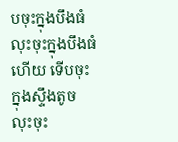បចុះក្នុងបឹងធំ លុះចុះក្នុងបឹងធំហើយ ទើបចុះក្នុងស្ទឹងតូច លុះចុះ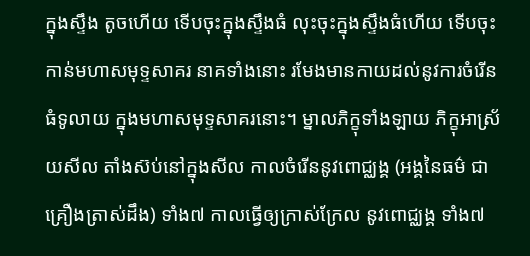ក្នុងស្ទឹង តូចហើយ ទើបចុះក្នុងស្ទឹងធំ លុះចុះក្នុងស្ទឹងធំហើយ ទើបចុះកាន់មហាសមុទ្ទសាគរ នាគទាំងនោះ រមែងមានកាយដល់នូវការចំរើន ធំទូលាយ ក្នុងមហាសមុទ្ទសាគរនោះ។ ម្នាលភិក្ខុទាំងឡាយ ភិក្ខុអាស្រ័យសីល តាំងស៊ប់នៅក្នុងសីល កាលចំរើននូវពោជ្ឈង្គ (អង្គនៃធម៌ ជាគ្រឿងត្រាស់ដឹង) ទាំង៧ កាលធ្វើឲ្យក្រាស់ក្រែល នូវពោជ្ឈង្គ ទាំង៧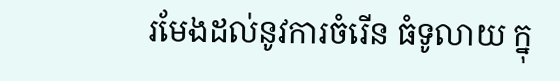រមែងដល់នូវការចំរើន ធំទូលាយ ក្នុ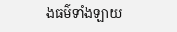ងធម៌ទាំងឡាយ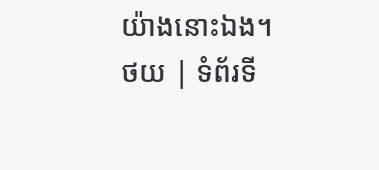យ៉ាងនោះឯង។
ថយ | ទំព័រទី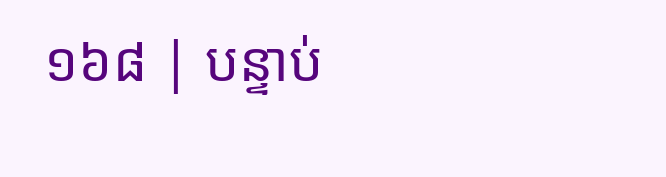១៦៨ | បន្ទាប់